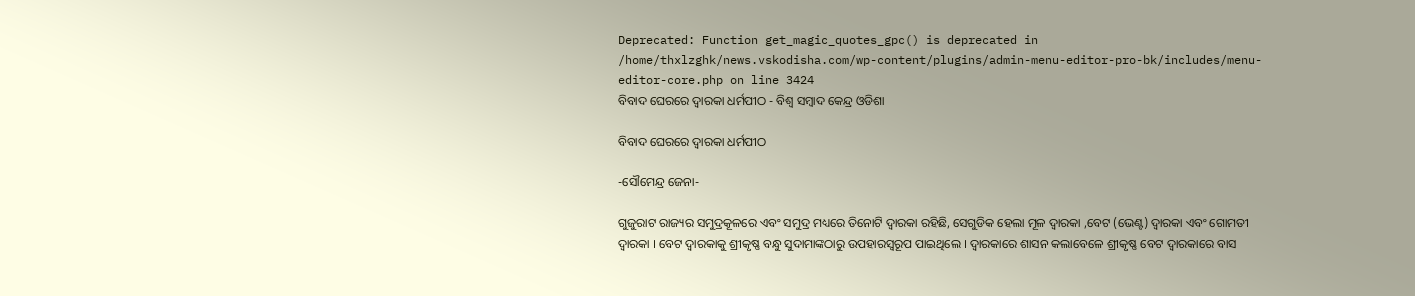Deprecated: Function get_magic_quotes_gpc() is deprecated in /home/thxlzghk/news.vskodisha.com/wp-content/plugins/admin-menu-editor-pro-bk/includes/menu-editor-core.php on line 3424
ବିବାଦ ଘେରରେ ଦ୍ୱାରକା ଧର୍ମପୀଠ - ବିଶ୍ୱ ସମ୍ବାଦ କେନ୍ଦ୍ର ଓଡିଶା

ବିବାଦ ଘେରରେ ଦ୍ୱାରକା ଧର୍ମପୀଠ

-ସୌମେନ୍ଦ୍ର ଜେନା-

ଗୁଜୁରାଟ ରାଜ୍ୟର ସମୁଦ୍ରକୂଳରେ ଏବଂ ସମୁଦ୍ର ମଧ୍ୟରେ ତିନୋଟି ଦ୍ୱାରକା ରହିଛି, ସେଗୁଡିକ ହେଲା ମୂଳ ଦ୍ୱାରକା ,ବେଟ (ଭେଣ୍ଟ) ଦ୍ୱାରକା ଏବଂ ଗୋମତୀ ଦ୍ୱାରକା । ବେଟ ଦ୍ୱାରକାକୁ ଶ୍ରୀକୃଷ୍ଣ ବନ୍ଧୁ ସୁଦାମାଙ୍କଠାରୁ ଉପହାରସ୍ୱରୂପ ପାଇଥିଲେ । ଦ୍ୱାରକାରେ ଶାସନ କଲାବେଳେ ଶ୍ରୀକୃଷ୍ଣ ବେଟ ଦ୍ୱାରକାରେ ବାସ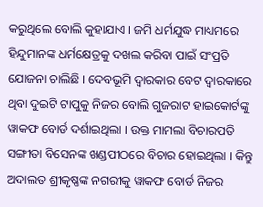କରୁଥିଲେ ବୋଲି କୁହାଯାଏ । ଜମି ଧର୍ମଯୁଦ୍ଧ ମାଧ୍ୟମରେ ହିନ୍ଦୁମାନଙ୍କ ଧର୍ମକ୍ଷେତ୍ରକୁ ଦଖଲ କରିବା ପାଇଁ ସଂପ୍ରତି ଯୋଜନା ଚାଲିଛି । ଦେବଭୂମି ଦ୍ୱାରକାର ବେଟ ଦ୍ୱାରକାରେ ଥିବା ଦୁଇଟି ଟାପୁକୁ ନିଜର ବୋଲି ଗୁଜରାଟ ହାଇକୋର୍ଟଙ୍କୁ ୱାକଫ ବୋର୍ଡ ଦର୍ଶାଇଥିଲା । ଉକ୍ତ ମାମଲା ବିଚାରପତି ସଙ୍ଗୀତା ବିସେନଙ୍କ ଖଣ୍ଡପୀଠରେ ବିଚାର ହୋଇଥିଲା । କିନ୍ତୁ ଅଦାଲତ ଶ୍ରୀକୃଷ୍ଣଙ୍କ ନଗରୀକୁ ୱାକଫ ବୋର୍ଡ ନିଜର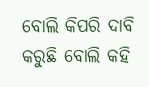ବୋଲି କିପରି ଦାବି କରୁଛି ବୋଲି କହି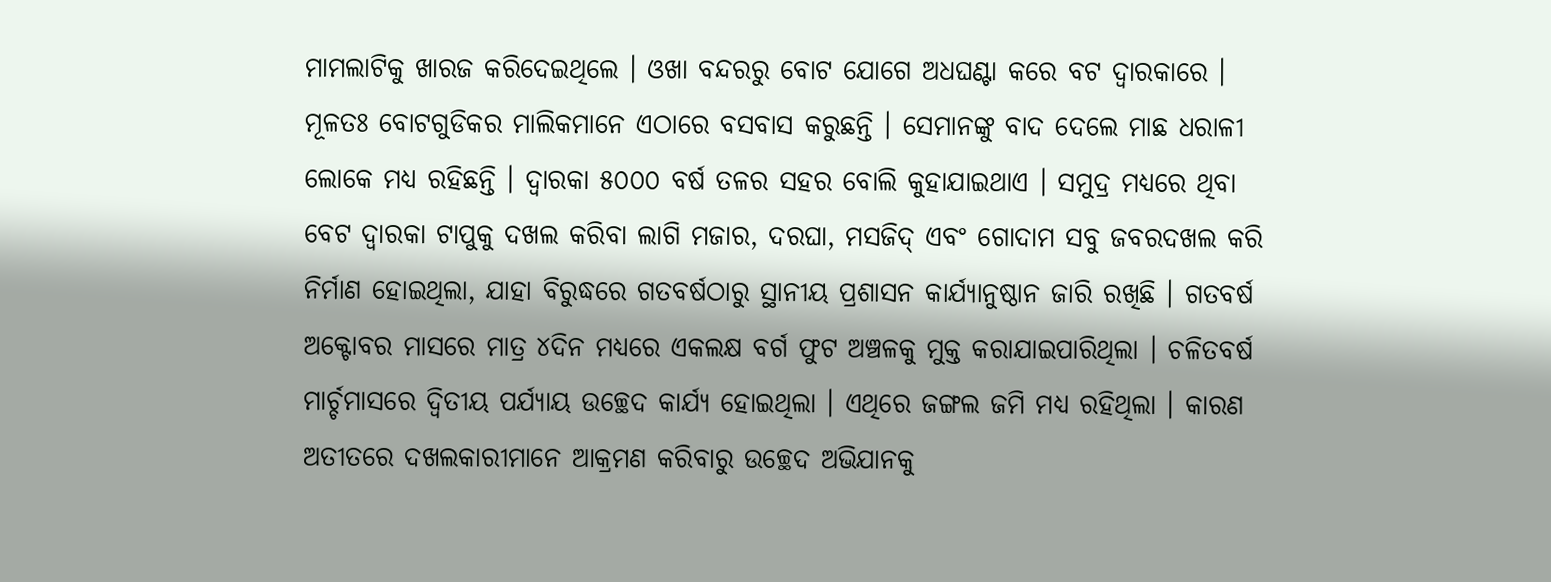ମାମଲାଟିକୁ ଖାରଜ କରିଦେଇଥିଲେ । ଓଖା ବନ୍ଦରରୁ ବୋଟ ଯୋଗେ ଅଧଘଣ୍ଟା କରେ ବଟ ଦ୍ୱାରକାରେ । ମୂଳତଃ ବୋଟଗୁଡିକର ମାଲିକମାନେ ଏଠାରେ ବସବାସ କରୁଛନ୍ତି । ସେମାନଙ୍କୁ ବାଦ ଦେଲେ ମାଛ ଧରାଳୀ ଲୋକେ ମଧ୍ୟ ରହିଛନ୍ତି । ଦ୍ୱାରକା ୫୦୦୦ ବର୍ଷ ତଳର ସହର ବୋଲି କୁହାଯାଇଥାଏ । ସମୁଦ୍ର ମଧ୍ୟରେ ଥିବା ବେଟ ଦ୍ୱାରକା ଟାପୁକୁ ଦଖଲ କରିବା ଲାଗି ମଜାର, ଦରଘା, ମସଜିଦ୍ ଏବଂ ଗୋଦାମ ସବୁ ଜବରଦଖଲ କରି ନିର୍ମାଣ ହୋଇଥିଲା, ଯାହା ବିରୁଦ୍ଧରେ ଗତବର୍ଷଠାରୁ ସ୍ଥାନୀୟ ପ୍ରଶାସନ କାର୍ଯ୍ୟାନୁଷ୍ଠାନ ଜାରି ରଖିଛି । ଗତବର୍ଷ ଅକ୍ଟୋବର ମାସରେ ମାତ୍ର ୪ଦିନ ମଧ୍ୟରେ ଏକଲକ୍ଷ ବର୍ଗ ଫୁଟ ଅଞ୍ଚଳକୁ ମୁକ୍ତ କରାଯାଇପାରିଥିଲା । ଚଳିତବର୍ଷ ମାର୍ଚ୍ଚମାସରେ ଦ୍ୱିତୀୟ ପର୍ଯ୍ୟାୟ ଉଚ୍ଛେଦ କାର୍ଯ୍ୟ ହୋଇଥିଲା । ଏଥିରେ ଜଙ୍ଗଲ ଜମି ମଧ୍ୟ ରହିଥିଲା । କାରଣ ଅତୀତରେ ଦଖଲକାରୀମାନେ ଆକ୍ରମଣ କରିବାରୁ ଉଚ୍ଛେଦ ଅଭିଯାନକୁ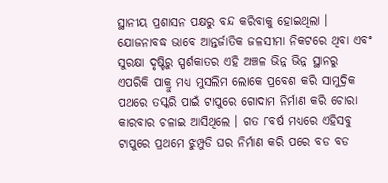ସ୍ଥାନୀୟ ପ୍ରଶାସନ ପକ୍ଷରୁ ବନ୍ଦ କରିବାକୁ ହୋଇଥିଲା । ଯୋଜନାବଦ୍ଧ ଭାବେ ଆନ୍ତର୍ଜାତିକ ଜଳସୀମା ନିକଟରେ ଥିବା ଏବଂ ସୁରକ୍ଷା ଦୃଷ୍ଟିରୁ ସ୍ପର୍ଶକାତର ଏହି ଅଞ୍ଚଳ ଭିନ୍ନ ଭିନ୍ନ ସ୍ଥାନରୁ ଏପରିକି ପାକ୍ରୁ ମଧ୍ୟ ମୁସଲିମ ଲୋକେ ପ୍ରବେଶ କରି ସାମୁଦ୍ରିକ ପଥରେ ତସ୍କରି ପାଇଁ ଟାପୁରେ ଗୋଦାମ ନିର୍ମାଣ କରି ଚୋରା କାରବାର ଚଳାଇ ଆସିଥିଲେ । ଗତ ୮ବର୍ଷ ମଧ୍ୟରେ ଏହିସବୁ ଟାପୁରେ ପ୍ରଥମେ ଝୁମ୍ପୁଡି ଘର ନିର୍ମାଣ କରି ପରେ ବଡ ବଡ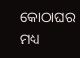କୋଠାଘର ମଧ୍ୟ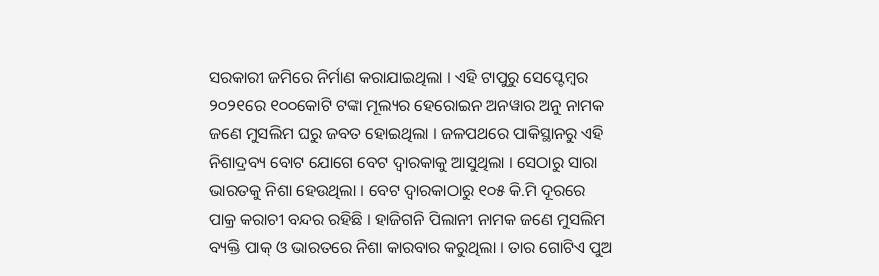ସରକାରୀ ଜମିରେ ନିର୍ମାଣ କରାଯାଇଥିଲା । ଏହି ଟାପୁରୁ ସେପ୍ଟେମ୍ବର ୨୦୨୧ରେ ୧୦୦କୋଟି ଟଙ୍କା ମୂଲ୍ୟର ହେରୋଇନ ଅନୱାର ଅନୁ ନାମକ ଜଣେ ମୁସଲିମ ଘରୁ ଜବତ ହୋଇଥିଲା । ଜଳପଥରେ ପାକିସ୍ଥାନରୁ ଏହି ନିଶାଦ୍ରବ୍ୟ ବୋଟ ଯୋଗେ ବେଟ ଦ୍ୱାରକାକୁ ଆସୁଥିଲା । ସେଠାରୁ ସାରା ଭାରତକୁ ନିଶା ହେଉଥିଲା । ବେଟ ଦ୍ୱାରକାଠାରୁ ୧୦୫ କି.ମି ଦୂରରେ ପାକ୍ର କରାଚୀ ବନ୍ଦର ରହିଛି । ହାଜିଗନି ପିଲାନୀ ନାମକ ଜଣେ ମୁସଲିମ ବ୍ୟକ୍ତି ପାକ୍ ଓ ଭାରତରେ ନିଶା କାରବାର କରୁଥିଲା । ତାର ଗୋଟିଏ ପୁଅ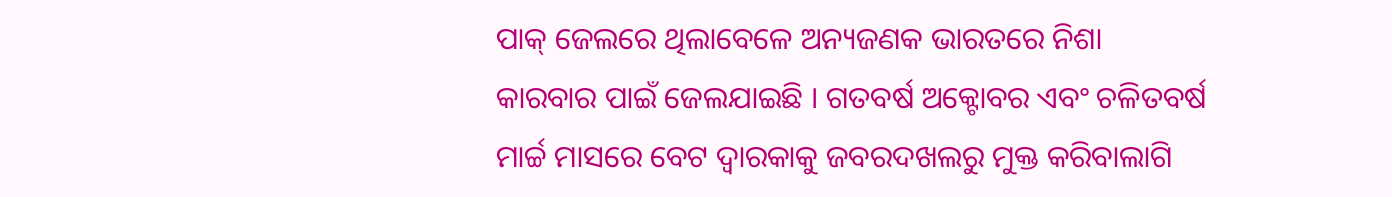ପାକ୍ ଜେଲରେ ଥିଲାବେଳେ ଅନ୍ୟଜଣକ ଭାରତରେ ନିଶା କାରବାର ପାଇଁ ଜେଲଯାଇଛି । ଗତବର୍ଷ ଅକ୍ଟୋବର ଏବଂ ଚଳିତବର୍ଷ ମାର୍ଚ୍ଚ ମାସରେ ବେଟ ଦ୍ୱାରକାକୁ ଜବରଦଖଲରୁ ମୁକ୍ତ କରିବାଲାଗି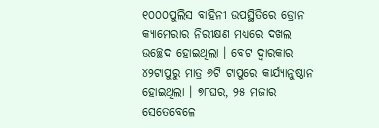୧୦୦୦ପୁଲିସ ବାହିନୀ ଉପସ୍ଥିତିରେ ଡ୍ରୋନ କ୍ୟାମେରାର ନିରୀକ୍ଷଣ ମଧ୍ୟରେ ଦଖଲ ଉଚ୍ଛେଦ ହୋଇଥିଲା । ବେଟ ଦ୍ୱାରକାର ୪୨ଟାପୁରୁ ମାତ୍ର ୬ଟି ଟାପୁରେ କାର୍ଯ୍ୟାନୁଷ୍ଠାନ ହୋଇଥିଲା । ୭୮ଘର, ୨୫ ମଜାର ସେତେବେଳେ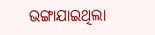ଭଙ୍ଗାଯାଇଥିଲା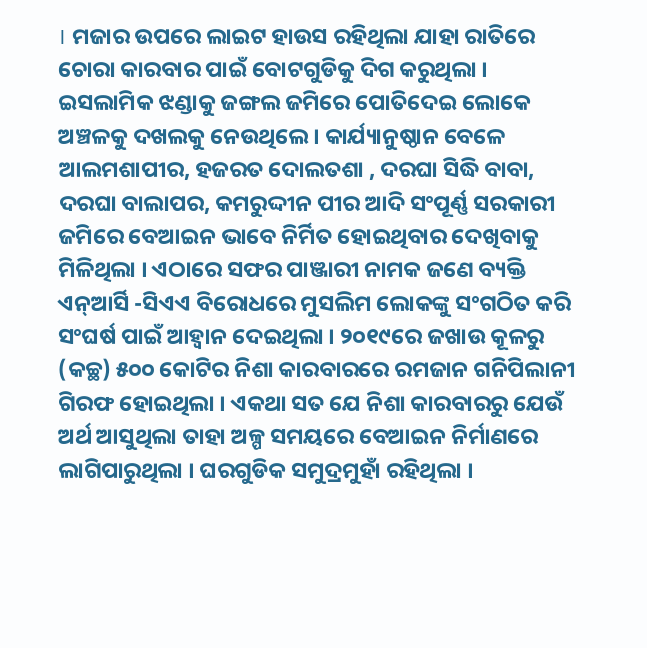। ମଜାର ଉପରେ ଲାଇଟ ହାଉସ ରହିଥିଲା ଯାହା ରାତିରେ ଚୋରା କାରବାର ପାଇଁ ବୋଟଗୁଡିକୁ ଦିଗ କରୁଥିଲା । ଇସଲାମିକ ଝଣ୍ଡାକୁ ଜଙ୍ଗଲ ଜମିରେ ପୋତିଦେଇ ଲୋକେ ଅଞ୍ଚଳକୁ ଦଖଲକୁ ନେଉଥିଲେ । କାର୍ଯ୍ୟାନୁଷ୍ଠାନ ବେଳେ ଆଲମଶାପୀର, ହଜରତ ଦୋଲତଶା , ଦରଘା ସିଦ୍ଧି ବାବା, ଦରଘା ବାଲାପର, କମରୁଦ୍ଦୀନ ପୀର ଆଦି ସଂପୂର୍ଣ୍ଣ ସରକାରୀ ଜମିରେ ବେଆଇନ ଭାବେ ନିର୍ମିତ ହୋଇଥିବାର ଦେଖିବାକୁ ମିଳିଥିଲା । ଏଠାରେ ସଫର ପାଞ୍ଜାରୀ ନାମକ ଜଣେ ବ୍ୟକ୍ତି ଏନ୍ଆର୍ସି -ସିଏଏ ବିରୋଧରେ ମୁସଲିମ ଲୋକଙ୍କୁ ସଂଗଠିତ କରି ସଂଘର୍ଷ ପାଇଁ ଆହ୍ୱାନ ଦେଇଥିଲା । ୨୦୧୯ରେ ଜଖାଉ କୂଳରୁ (କଚ୍ଛ) ୫୦୦ କୋଟିର ନିଶା କାରବାରରେ ରମଜାନ ଗନିପିଲାନୀ ଗିରଫ ହୋଇଥିଲା । ଏକଥା ସତ ଯେ ନିଶା କାରବାରରୁ ଯେଉଁ ଅର୍ଥ ଆସୁଥିଲା ତାହା ଅଳ୍ପ ସମୟରେ ବେଆଇନ ନିର୍ମାଣରେ ଲାଗିପାରୁଥିଲା । ଘରଗୁଡିକ ସମୁଦ୍ରମୁହାଁ ରହିଥିଲା ।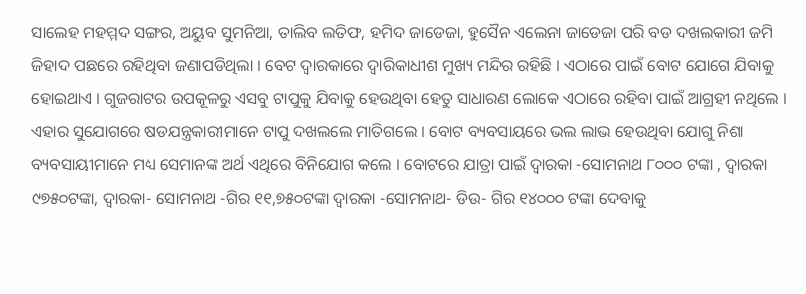ସାଲେହ ମହମ୍ମଦ ସଙ୍ଗର, ଅୟୁବ ସୁମନିଆ, ତାଲିବ ଲତିଫ, ହମିଦ ଜାଡେଜା, ହୁସୈନ ଏଲେନା ଜାଡେଜା ପରି ବଡ ଦଖଲକାରୀ ଜମି ଜିହାଦ ପଛରେ ରହିଥିବା ଜଣାପଡିଥିଲା । ବେଟ ଦ୍ୱାରକାରେ ଦ୍ୱାରିକାଧୀଶ ମୁଖ୍ୟ ମନ୍ଦିର ରହିଛି । ଏଠାରେ ପାଇଁ ବୋଟ ଯୋଗେ ଯିବାକୁ ହୋଇଥାଏ । ଗୁଜରାଟର ଉପକୂଳରୁ ଏସବୁ ଟାପୁକୁ ଯିବାକୁ ହେଉଥିବା ହେତୁ ସାଧାରଣ ଲୋକେ ଏଠାରେ ରହିବା ପାଇଁ ଆଗ୍ରହୀ ନଥିଲେ । ଏହାର ସୁଯୋଗରେ ଷଡଯନ୍ତ୍ରକାରୀମାନେ ଟାପୁ ଦଖଲଲେ ମାତିଗଲେ । ବୋଟ ବ୍ୟବସାୟରେ ଭଲ ଲାଭ ହେଉଥିବା ଯୋଗୁ ନିଶା ବ୍ୟବସାୟୀମାନେ ମଧ୍ୟ ସେମାନଙ୍କ ଅର୍ଥ ଏଥିରେ ବିନିଯୋଗ କଲେ । ବୋଟରେ ଯାତ୍ରା ପାଇଁ ଦ୍ୱାରକା -ସୋମନାଥ ୮୦୦୦ ଟଙ୍କା , ଦ୍ୱାରକା ୯୭୫୦ଟଙ୍କା, ଦ୍ୱାରକା- ସୋମନାଥ -ଗିର ୧୧,୭୫୦ଟଙ୍କା ଦ୍ୱାରକା -ସୋମନାଥ- ଡିଉ- ଗିର ୧୪୦୦୦ ଟଙ୍କା ଦେବାକୁ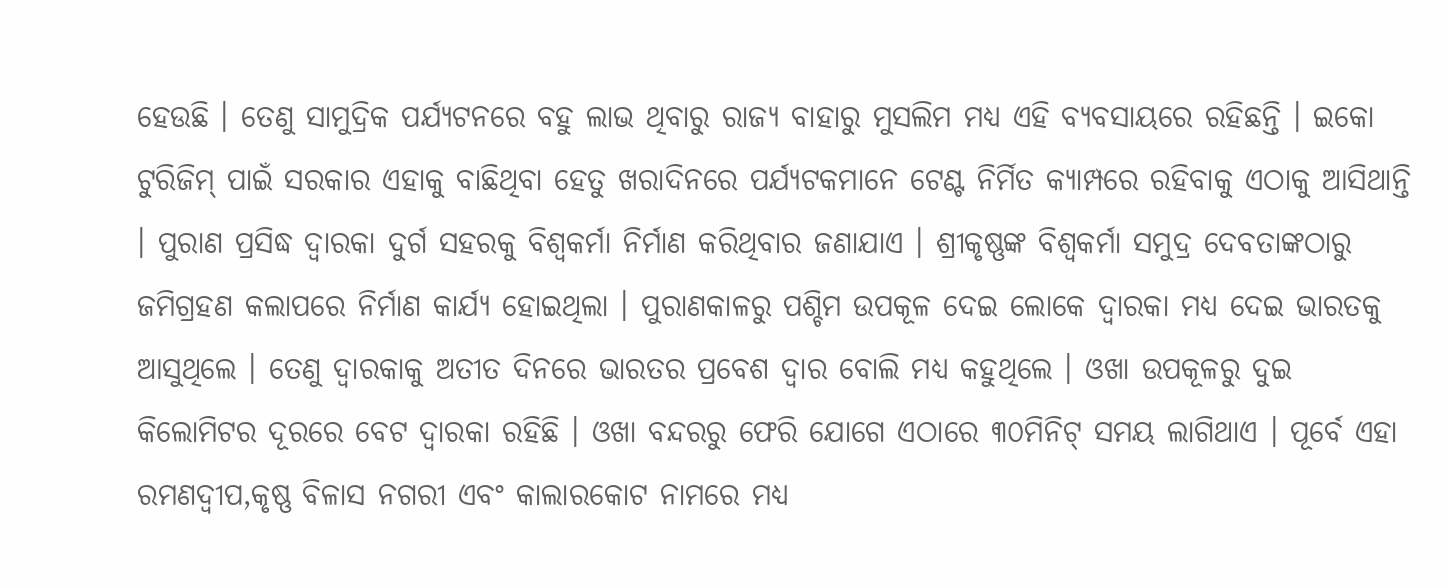ହେଉଛି । ତେଣୁ ସାମୁଦ୍ରିକ ପର୍ଯ୍ୟଟନରେ ବହୁ ଲାଭ ଥିବାରୁ ରାଜ୍ୟ ବାହାରୁ ମୁସଲିମ ମଧ୍ୟ ଏହି ବ୍ୟବସାୟରେ ରହିଛନ୍ତି । ଇକୋ ଟୁରିଜିମ୍ ପାଇଁ ସରକାର ଏହାକୁ ବାଛିଥିବା ହେତୁ ଖରାଦିନରେ ପର୍ଯ୍ୟଟକମାନେ ଟେଣ୍ଟ ନିର୍ମିତ କ୍ୟାମ୍ପରେ ରହିବାକୁ ଏଠାକୁ ଆସିଥାନ୍ତି । ପୁରାଣ ପ୍ରସିଦ୍ଧ ଦ୍ୱାରକା ଦୁର୍ଗ ସହରକୁ ବିଶ୍ୱକର୍ମା ନିର୍ମାଣ କରିଥିବାର ଜଣାଯାଏ । ଶ୍ରୀକୃଷ୍ଣଙ୍କ ବିଶ୍ୱକର୍ମା ସମୁଦ୍ର ଦେବତାଙ୍କଠାରୁ ଜମିଗ୍ରହଣ କଲାପରେ ନିର୍ମାଣ କାର୍ଯ୍ୟ ହୋଇଥିଲା । ପୁରାଣକାଳରୁ ପଶ୍ଚିମ ଉପକୂଳ ଦେଇ ଲୋକେ ଦ୍ୱାରକା ମଧ୍ୟ ଦେଇ ଭାରତକୁ ଆସୁଥିଲେ । ତେଣୁ ଦ୍ୱାରକାକୁ ଅତୀତ ଦିନରେ ଭାରତର ପ୍ରବେଶ ଦ୍ୱାର ବୋଲି ମଧ୍ୟ କହୁଥିଲେ । ଓଖା ଉପକୂଳରୁ ଦୁଇ କିଲୋମିଟର ଦୂରରେ ବେଟ ଦ୍ୱାରକା ରହିଛି । ଓଖା ବନ୍ଦରରୁ ଫେରି ଯୋଗେ ଏଠାରେ ୩୦ମିନିଟ୍ ସମୟ ଲାଗିଥାଏ । ପୂର୍ବେ ଏହା ରମଣଦ୍ୱୀପ,କୃଷ୍ଣ ବିଳାସ ନଗରୀ ଏବଂ କାଲାରକୋଟ ନାମରେ ମଧ୍ୟ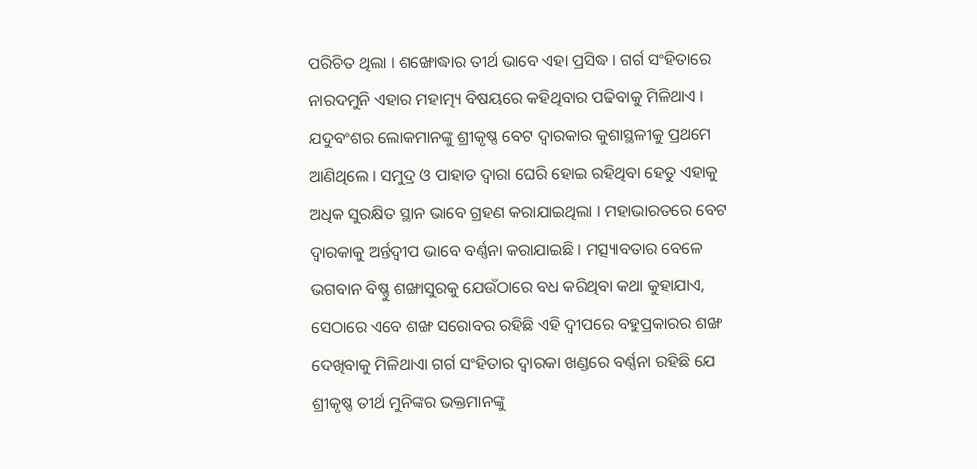ପରିଚିତ ଥିଲା । ଶଙ୍ଖୋଦ୍ଧାର ତୀର୍ଥ ଭାବେ ଏହା ପ୍ରସିଦ୍ଧ । ଗର୍ଗ ସଂହିତାରେ ନାରଦମୁନି ଏହାର ମହାତ୍ମ୍ୟ ବିଷୟରେ କହିଥିବାର ପଢିବାକୁ ମିଳିଥାଏ । ଯଦୁବଂଶର ଲୋକମାନଙ୍କୁ ଶ୍ରୀକୃଷ୍ଣ ବେଟ ଦ୍ୱାରକାର କୁଶାସ୍ଥଳୀକୁ ପ୍ରଥମେ ଆଣିଥିଲେ । ସମୁଦ୍ର ଓ ପାହାଡ ଦ୍ୱାରା ଘେରି ହୋଇ ରହିଥିବା ହେତୁ ଏହାକୁ ଅଧିକ ସୁରକ୍ଷିତ ସ୍ଥାନ ଭାବେ ଗ୍ରହଣ କରାଯାଇଥିଲା । ମହାଭାରତରେ ବେଟ ଦ୍ୱାରକାକୁ ଅର୍ନ୍ତଦ୍ୱୀପ ଭାବେ ବର୍ଣ୍ଣନା କରାଯାଇଛି । ମତ୍ସ୍ୟାବତାର ବେଳେ ଭଗବାନ ବିଷ୍ଣୁ ଶଙ୍ଖାସୁରକୁ ଯେଉଁଠାରେ ବଧ କରିଥିବା କଥା କୁହାଯାଏ, ସେଠାରେ ଏବେ ଶଙ୍ଖ ସରୋବର ରହିଛି ଏହି ଦ୍ୱୀପରେ ବହୁପ୍ରକାରର ଶଙ୍ଖ ଦେଖିବାକୁ ମିଳିଥାଏା ଗର୍ଗ ସଂହିତାର ଦ୍ୱାରକା ଖଣ୍ଡରେ ବର୍ଣ୍ଣନା ରହିଛି ଯେ ଶ୍ରୀକୃଷ୍ଣ ତୀର୍ଥ ମୁନିଙ୍କର ଭକ୍ତମାନଙ୍କୁ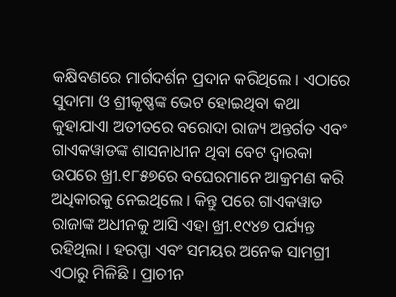କକ୍ଷିବଣରେ ମାର୍ଗଦର୍ଶନ ପ୍ରଦାନ କରିଥିଲେ । ଏଠାରେ ସୁଦାମା ଓ ଶ୍ରୀକୃଷ୍ଣଙ୍କ ଭେଟ ହୋଇଥିବା କଥା କୁହାଯାଏା ଅତୀତରେ ବରୋଦା ରାଜ୍ୟ ଅନ୍ତର୍ଗତ ଏବଂ ଗାଏକୱାଡଙ୍କ ଶାସନାଧୀନ ଥିବା ବେଟ ଦ୍ୱାରକା ଉପରେ ଖ୍ରୀ.୧୮୫୭ରେ ବଘେରମାନେ ଆକ୍ରମଣ କରି ଅଧିକାରକୁ ନେଇଥିଲେ । କିନ୍ତୁ ପରେ ଗାଏକୱାଡ ରାଜାଙ୍କ ଅଧୀନକୁ ଆସି ଏହା ଖ୍ରୀ.୧୯୪୭ ପର୍ଯ୍ୟନ୍ତ ରହିଥିଲା । ହରପ୍ପା ଏବଂ ସମୟର ଅନେକ ସାମଗ୍ରୀ ଏଠାରୁ ମିଳିଛି । ପ୍ରାଚୀନ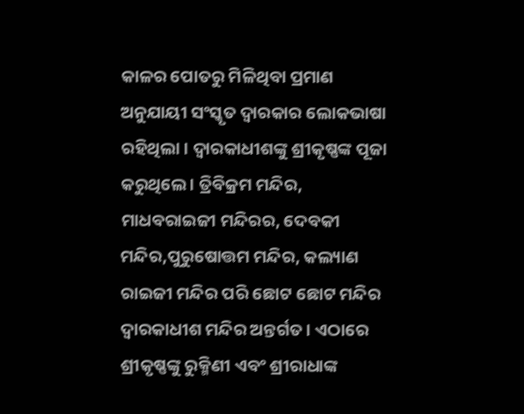କାଳର ପୋତରୁ ମିଳିଥିବା ପ୍ରମାଣ ଅନୁଯାୟୀ ସଂସ୍କୃତ ଦ୍ୱାରକାର ଲୋକଭାଷା ରହିଥିଲା । ଦ୍ୱାରକାଧୀଶଙ୍କୁ ଶ୍ରୀକୃଷ୍ଣଙ୍କ ପୂଜା କରୁଥିଲେ । ତ୍ରିବିକ୍ରମ ମନ୍ଦିର, ମାଧବରାଇଜୀ ମନ୍ଦିରର, ଦେବକୀ ମନ୍ଦିର,ପୁରୁଷୋତ୍ତମ ମନ୍ଦିର, କଲ୍ୟାଣ ରାଇଜୀ ମନ୍ଦିର ପରି ଛୋଟ ଛୋଟ ମନ୍ଦିର ଦ୍ୱାରକାଧୀଶ ମନ୍ଦିର ଅନ୍ତର୍ଗତ । ଏଠାରେ ଶ୍ରୀକୃଷ୍ଣଙ୍କୁ ରୁକ୍ମିଣୀ ଏବଂ ଶ୍ରୀରାଧାଙ୍କ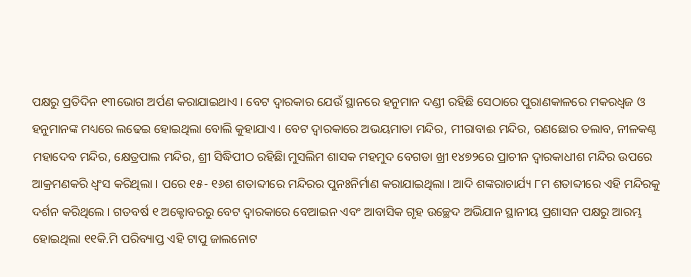ପକ୍ଷରୁ ପ୍ରତିଦିନ ୧୩ଭୋଗ ଅର୍ପଣ କରାଯାଇଥାଏ । ବେଟ ଦ୍ୱାରକାର ଯେଉଁ ସ୍ଥାନରେ ହନୁମାନ ଦଣ୍ଡୀ ରହିଛି ସେଠାରେ ପୁରାଣକାଳରେ ମକରଧ୍ୱଜ ଓ ହନୁମାନଙ୍କ ମଧ୍ୟରେ ଲଢେଇ ହୋଇଥିଲା ବୋଲି କୁହାଯାଏ । ବେଟ ଦ୍ୱାରକାରେ ଅଭୟମାତା ମନ୍ଦିର, ମୀରାବାଈ ମନ୍ଦିର, ରଣଛୋର ତଲାବ, ନୀଳକଣ୍ଠ ମହାଦେବ ମନ୍ଦିର, କ୍ଷେତ୍ରପାଲ ମନ୍ଦିର, ଶ୍ରୀ ସିଦ୍ଧିପୀଠ ରହିଛିା ମୁସଲିମ ଶାସକ ମହମୁଦ ବେଗଡା ଖ୍ରୀ ୧୪୭୨ରେ ପ୍ରାଚୀନ ଦ୍ୱାରକାଧୀଶ ମନ୍ଦିର ଉପରେ ଆକ୍ରମଣକରି ଧ୍ୱଂସ କରିଥିଲା । ପରେ ୧୫- ୧୬ଶ ଶତାବ୍ଦୀରେ ମନ୍ଦିରର ପୁନଃନିର୍ମାଣ କରାଯାଇଥିଲା । ଆଦି ଶଙ୍କରାଚାର୍ଯ୍ୟ ୮ମ ଶତାବ୍ଦୀରେ ଏହି ମନ୍ଦିରକୁ ଦର୍ଶନ କରିଥିଲେ । ଗତବର୍ଷ ୧ ଅକ୍ଟୋବରରୁ ବେଟ ଦ୍ୱାରକାରେ ବେଆଇନ ଏବଂ ଆବାସିକ ଗୃହ ଉଚ୍ଛେଦ ଅଭିଯାନ ସ୍ଥାନୀୟ ପ୍ରଶାସନ ପକ୍ଷରୁ ଆରମ୍ଭ ହୋଇଥିଲା ୧୧କି.ମି ପରିବ୍ୟାପ୍ତ ଏହି ଟାପୁ ଜାଲନୋଟ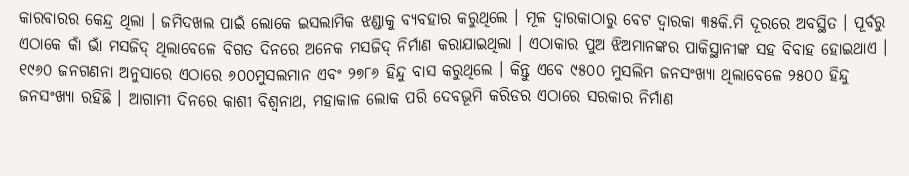କାରବାରର କେନ୍ଦ୍ର ଥିଲା । ଜମିଦଖଲ ପାଇଁ ଲୋକେ ଇସଲାମିକ ଝଣ୍ଡାକୁ ବ୍ୟବହାର କରୁଥିଲେ । ମୂଳ ଦ୍ୱାରକାଠାରୁ ବେଟ ଦ୍ୱାରକା ୩୫କି.ମି ଦୂରରେ ଅବସ୍ଥିତ । ପୂର୍ବରୁ ଏଠାକେ କାଁ ଭାଁ ମସଜିଦ୍ ଥିଲାବେଳେ ବିଗତ ଦିନରେ ଅନେକ ମସଜିଦ୍ ନିର୍ମାଣ କରାଯାଇଥିଲା । ଏଠାକାର ପୁଅ ଝିଅମାନଙ୍କର ପାକିସ୍ଥାନୀଙ୍କ ସହ ବିବାହ ହୋଇଥାଏ । ୧୯୬୦ ଜନଗଣନା ଅନୁସାରେ ଏଠାରେ ୬୦୦ମୁସଲମାନ ଏବଂ ୨୭୮୬ ହିନ୍ଦୁ ବାସ କରୁଥିଲେ । କିନ୍ତୁ ଏବେ ୯୫୦୦ ମୁସଲିମ ଜନସଂଖ୍ୟା ଥିଲାବେଳେ ୨୫୦୦ ହିନ୍ଦୁ ଜନସଂଖ୍ୟା ରହିଛି । ଆଗାମୀ ଦିନରେ କାଶୀ ବିଶ୍ୱନାଥ, ମହାକାଳ ଲୋକ ପରି ଦେବଭୂମି କରିଡର ଏଠାରେ ସରକାର ନିର୍ମାଣ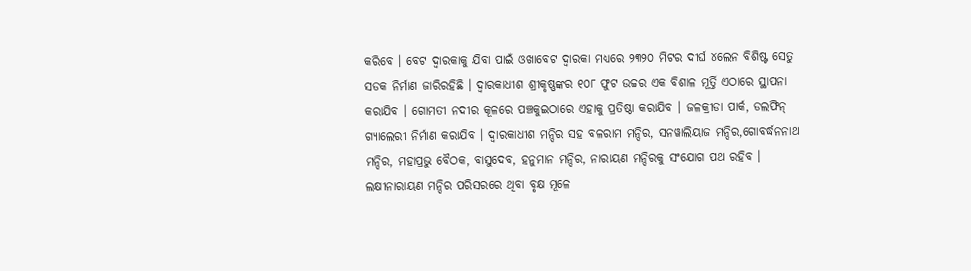କରିବେ । ବେଟ ଦ୍ୱାରକାକୁ ଯିବା ପାଇଁ ଓଖାବେଟ ଦ୍ୱାରକା ମଧ୍ୟରେ ୨୩୨୦ ମିଟର ଦୀର୍ଘ ୪ଲେନ ବିଶିଷ୍ଟ ସେତୁ ସଡକ ନିର୍ମାଣ ଜାରିରହିଛି । ଦ୍ୱାରକାଧୀଶ ଶ୍ରୀକୃଷ୍ଣଙ୍କର ୧୦୮ ଫୁଟ ଉଚ୍ଚର ଏକ ବିଶାଳ ମୂର୍ତ୍ତି ଏଠାରେ ସ୍ଥାପନା କରାଯିବ । ଗୋମତୀ ନଦୀର କୂଳରେ ପଞ୍ଚକୁଇଠାରେ ଏହାକୁ ପ୍ରତିଷ୍ଠା କରାଯିବ । ଜଳକ୍ରୀଡା ପାର୍କ, ଡଲଫିନ୍ ଗ୍ୟାଲେରୀ ନିର୍ମାଣ କରାଯିବ । ଦ୍ୱାରକାଧୀଶ ମନ୍ଦିର ସହ ବଳରାମ ମନ୍ଦିର, ସନୱାଲିୟାଜ ମନ୍ଦିର,ଗୋବର୍ଦ୍ଧନନାଥ ମନ୍ଦିର, ମହାପ୍ରଭୁ ବୈଠକ, ବାସୁଦେବ, ହନୁମାନ ମନ୍ଦିର, ନାରାୟଣ ମନ୍ଦିରକୁ ସଂଯୋଗ ପଥ ରହିବ । ଲକ୍ଷୀନାରାୟଣ ମନ୍ଦିର ପରିସରରେ ଥିବା ବୃକ୍ଷ ମୂଳେ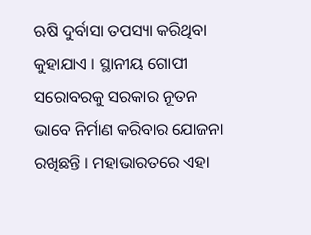ଋଷି ଦୁର୍ବାସା ତପସ୍ୟା କରିଥିବା କୁହାଯାଏ । ସ୍ଥାନୀୟ ଗୋପୀ ସରୋବରକୁ ସରକାର ନୂତନ ଭାବେ ନିର୍ମାଣ କରିବାର ଯୋଜନା ରଖିଛନ୍ତି । ମହାଭାରତରେ ଏହା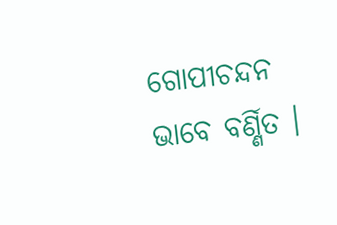ଗୋପୀଚନ୍ଦନ ଭାବେ ବର୍ଣ୍ଣିତ ।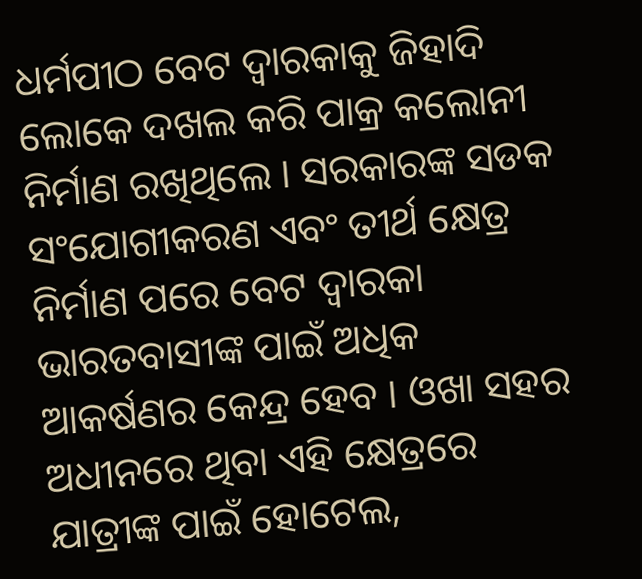ଧର୍ମପୀଠ ବେଟ ଦ୍ୱାରକାକୁ ଜିହାଦି ଲୋକେ ଦଖଲ କରି ପାକ୍ର କଲୋନୀ ନିର୍ମାଣ ରଖିଥିଲେ । ସରକାରଙ୍କ ସଡକ ସଂଯୋଗୀକରଣ ଏବଂ ତୀର୍ଥ କ୍ଷେତ୍ର ନିର୍ମାଣ ପରେ ବେଟ ଦ୍ୱାରକା ଭାରତବାସୀଙ୍କ ପାଇଁ ଅଧିକ ଆକର୍ଷଣର କେନ୍ଦ୍ର ହେବ । ଓଖା ସହର ଅଧୀନରେ ଥିବା ଏହି କ୍ଷେତ୍ରରେ ଯାତ୍ରୀଙ୍କ ପାଇଁ ହୋଟେଲ,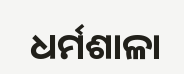ଧର୍ମଶାଳା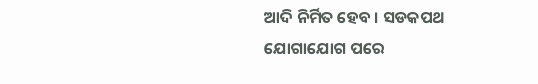ଆଦି ନିର୍ମିତ ହେବ । ସଡକପଥ ଯୋଗାଯୋଗ ପରେ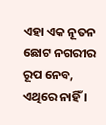ଏହା ଏକ ନୂତନ ଛୋଟ ନଗରୀର ରୂପ ନେବ, ଏଥିରେ ନାହିଁ ।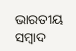ଭାରତୀୟ ସମ୍ବାଦ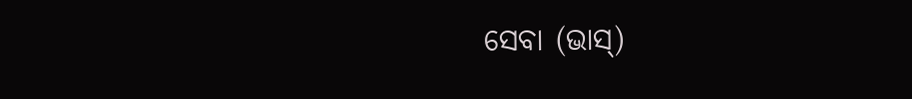ସେବା (ଭାସ୍)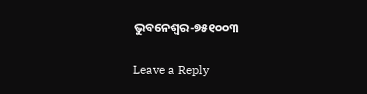ଭୁବନେଶ୍ୱର-୭୫୧୦୦୩

Leave a Reply